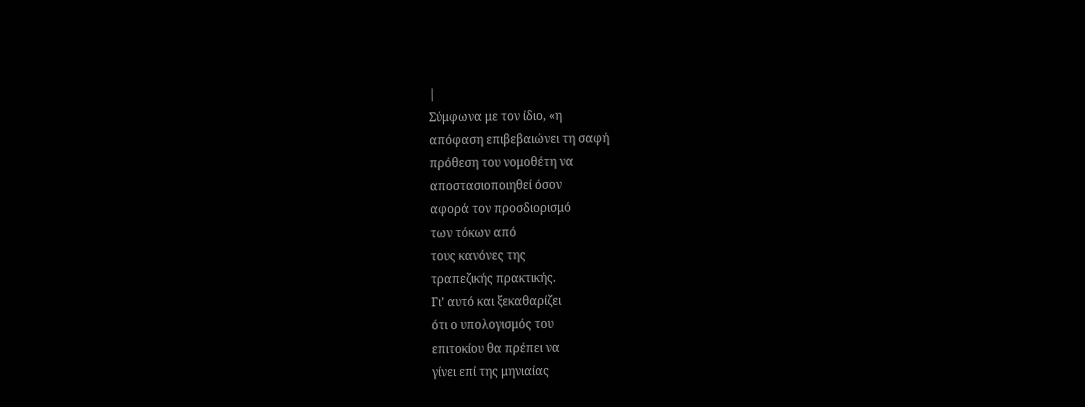|
Σύμφωνα με τον ίδιο, «η
απόφαση επιβεβαιώνει τη σαφή
πρόθεση του νομοθέτη να
αποστασιοποιηθεί όσον
αφορά τον προσδιορισμό
των τόκων από
τους κανόνες της
τραπεζικής πρακτικής.
Γι’ αυτό και ξεκαθαρίζει
ότι ο υπολογισμός του
επιτοκίου θα πρέπει να
γίνει επί της μηνιαίας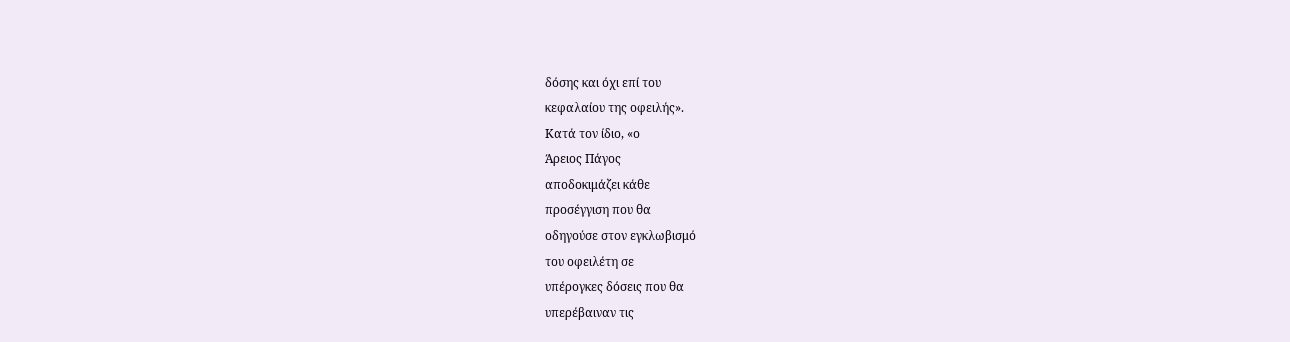δόσης και όχι επί του
κεφαλαίου της οφειλής».
Κατά τον ίδιο, «ο
Άρειος Πάγος
αποδοκιμάζει κάθε
προσέγγιση που θα
οδηγούσε στον εγκλωβισμό
του οφειλέτη σε
υπέρογκες δόσεις που θα
υπερέβαιναν τις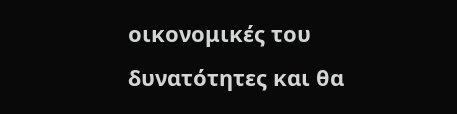οικονομικές του
δυνατότητες και θα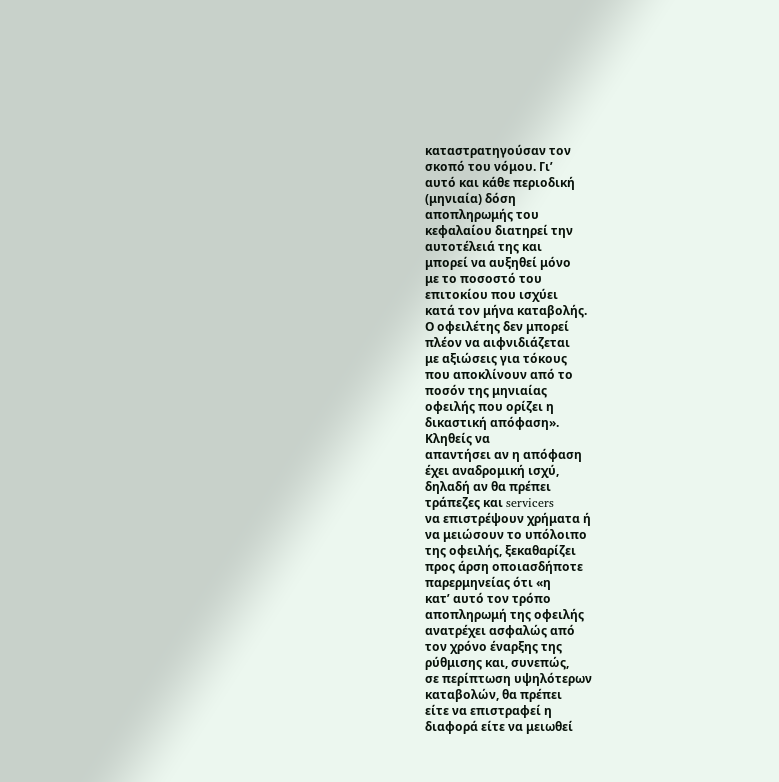καταστρατηγούσαν τον
σκοπό του νόμου. Γι’
αυτό και κάθε περιοδική
(μηνιαία) δόση
αποπληρωμής του
κεφαλαίου διατηρεί την
αυτοτέλειά της και
μπορεί να αυξηθεί μόνο
με το ποσοστό του
επιτοκίου που ισχύει
κατά τον μήνα καταβολής.
Ο οφειλέτης δεν μπορεί
πλέον να αιφνιδιάζεται
με αξιώσεις για τόκους
που αποκλίνουν από το
ποσόν της μηνιαίας
οφειλής που ορίζει η
δικαστική απόφαση».
Κληθείς να
απαντήσει αν η απόφαση
έχει αναδρομική ισχύ,
δηλαδή αν θα πρέπει
τράπεζες και servicers
να επιστρέψουν χρήματα ή
να μειώσουν το υπόλοιπο
της οφειλής, ξεκαθαρίζει
προς άρση οποιασδήποτε
παρερμηνείας ότι «η
κατ’ αυτό τον τρόπο
αποπληρωμή της οφειλής
ανατρέχει ασφαλώς από
τον χρόνο έναρξης της
ρύθμισης και, συνεπώς,
σε περίπτωση υψηλότερων
καταβολών, θα πρέπει
είτε να επιστραφεί η
διαφορά είτε να μειωθεί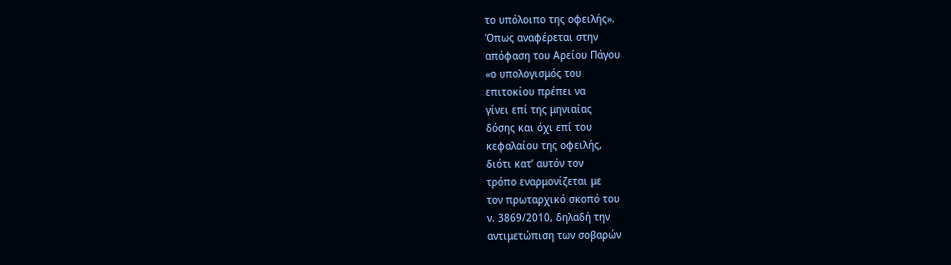το υπόλοιπο της οφειλής».
Όπως αναφέρεται στην
απόφαση του Αρείου Πάγου
«ο υπολογισμός του
επιτοκίου πρέπει να
γίνει επί της μηνιαίας
δόσης και όχι επί του
κεφαλαίου της οφειλής,
διότι κατ’ αυτόν τον
τρόπο εναρμονίζεται με
τον πρωταρχικό σκοπό του
ν. 3869/2010, δηλαδή την
αντιμετώπιση των σοβαρών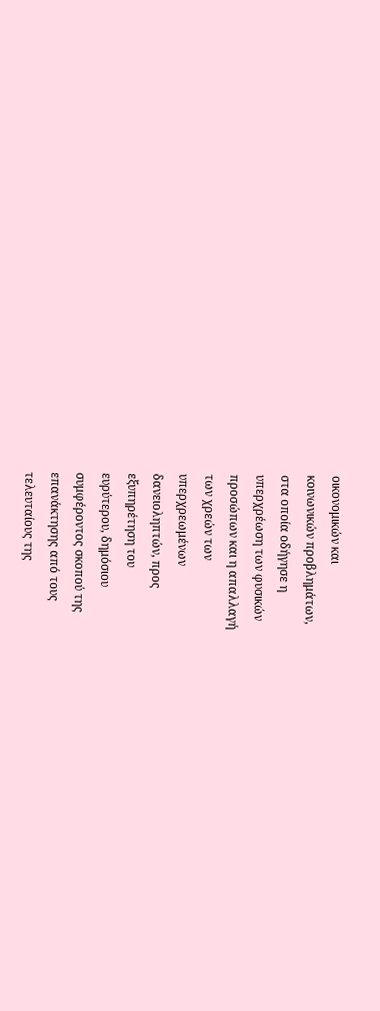οικονομικών και
κοινωνικών προβλημάτων,
στα οποία οδήγησε η
υπερχρέωση των φυσικών
προσώπων και η απαλλαγή
των χρεών των
υπερχρεωμένων
δανειοληπτών, προς
εξυπηρέτηση του
ευρύτερου, δημόσιου
συμφέροντος σκοπού της
επανάκτησης από τους
τελευταίους της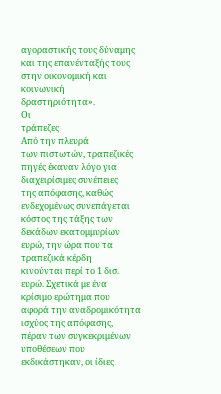αγοραστικής τους δύναμης
και της επανένταξής τους
στην οικονομική και
κοινωνική
δραστηριότητα».
Οι
τράπεζες
Από την πλευρά
των πιστωτών, τραπεζικές
πηγές έκαναν λόγο για
διαχειρίσιμες συνέπειες
της απόφασης, καθώς
ενδεχομένως συνεπάγεται
κόστος της τάξης των
δεκάδων εκατομμυρίων
ευρώ, την ώρα που τα
τραπεζικά κέρδη
κινούνται περί το 1 δισ.
ευρώ. Σχετικά με ένα
κρίσιμο ερώτημα που
αφορά την αναδρομικότητα
ισχύος της απόφασης,
πέραν των συγκεκριμένων
υποθέσεων που
εκδικάστηκαν, οι ίδιες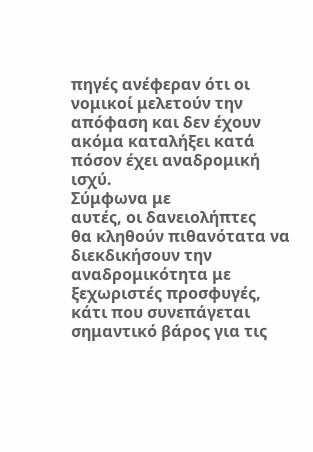πηγές ανέφεραν ότι οι
νομικοί μελετούν την
απόφαση και δεν έχουν
ακόμα καταλήξει κατά
πόσον έχει αναδρομική
ισχύ.
Σύμφωνα με
αυτές, οι δανειολήπτες
θα κληθούν πιθανότατα να
διεκδικήσουν την
αναδρομικότητα με
ξεχωριστές προσφυγές,
κάτι που συνεπάγεται
σημαντικό βάρος για τις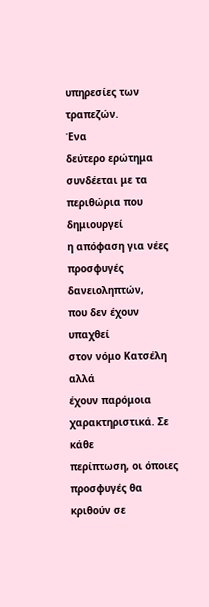υπηρεσίες των τραπεζών.
Ένα
δεύτερο ερώτημα
συνδέεται με τα
περιθώρια που δημιουργεί
η απόφαση για νέες
προσφυγές δανειοληπτών,
που δεν έχουν υπαχθεί
στον νόμο Κατσέλη αλλά
έχουν παρόμοια
χαρακτηριστικά. Σε κάθε
περίπτωση, οι όποιες
προσφυγές θα κριθούν σε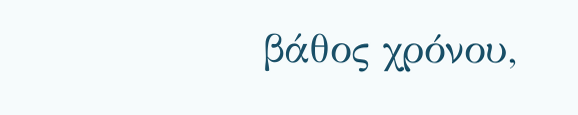βάθος χρόνου,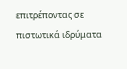επιτρέποντας σε
πιστωτικά ιδρύματα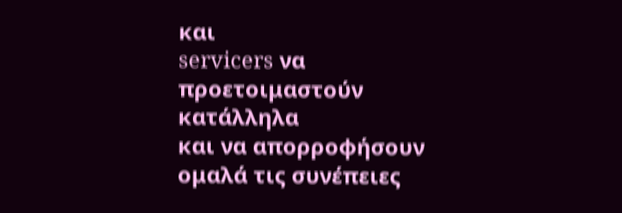και
servicers να
προετοιμαστούν κατάλληλα
και να απορροφήσουν
ομαλά τις συνέπειες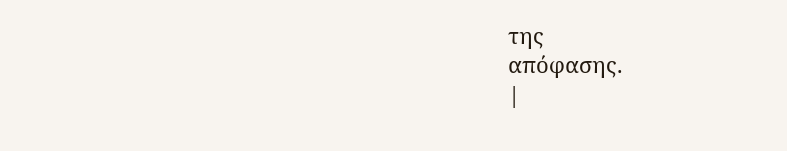της
απόφασης.
|